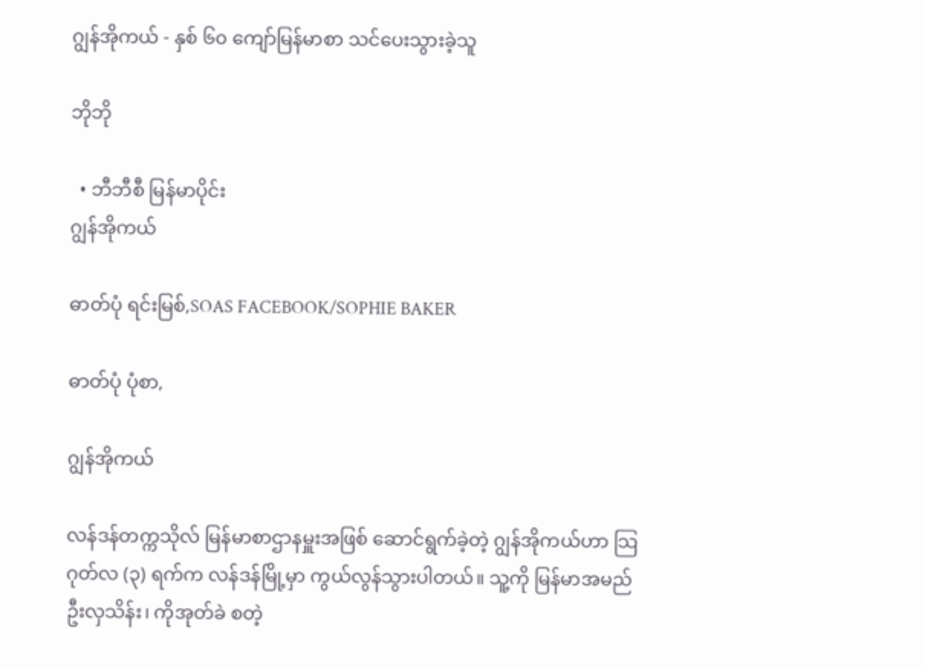ဂျွန်အိုကယ် - နှစ် ၆၀ ကျော်မြန်မာစာ သင်ပေးသွားခဲ့သူ

ဘိုဘို

  • ဘီဘီစီ မြန်မာပိုင်း
ဂျွန်အိုကယ်

ဓာတ်ပုံ ရင်းမြစ်,SOAS FACEBOOK/SOPHIE BAKER

ဓာတ်ပုံ ပုံစာ,

ဂျွန်အိုကယ်

လန်ဒန်တက္ကသိုလ် မြန်မာစာဌာနမှူးအဖြစ် ဆောင်ရွက်ခဲ့တဲ့ ဂျွန်အိုကယ်ဟာ သြဂုတ်လ (၃) ရက်က လန်ဒန်မြို့မှာ ကွယ်လွန်သွားပါတယ်။ သူ့ကို မြန်မာအမည် ဦးလှသိန်း၊ ကိုအုတ်ခဲ စတဲ့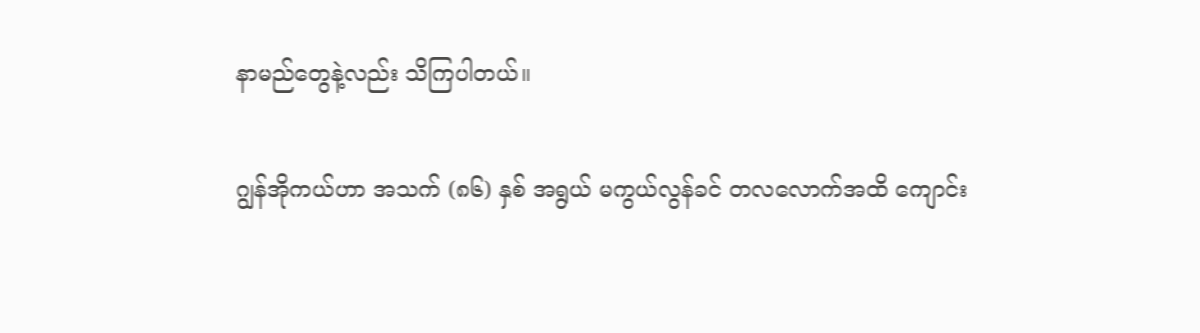နာမည်တွေနဲ့လည်း သိကြပါတယ်။

ဂျွန်အိုကယ်ဟာ အသက် (၈၆) နှစ် အရွယ် မကွယ်လွန်ခင် တလလောက်အထိ ကျောင်း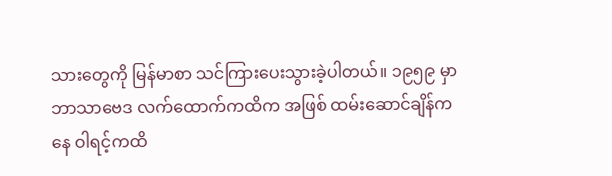သားတွေကို မြန်မာစာ သင်ကြားပေးသွားခဲ့ပါတယ်။ ၁၉၅၉ မှာ ဘာသာဗေဒ လက်ထောက်ကထိက အဖြစ် ထမ်းဆောင်ချိန်ကနေ ဝါရင့်ကထိ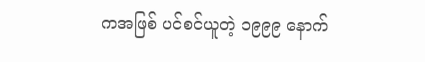ကအဖြစ် ပင်စင်ယူတဲ့ ၁၉၉၉ နောက်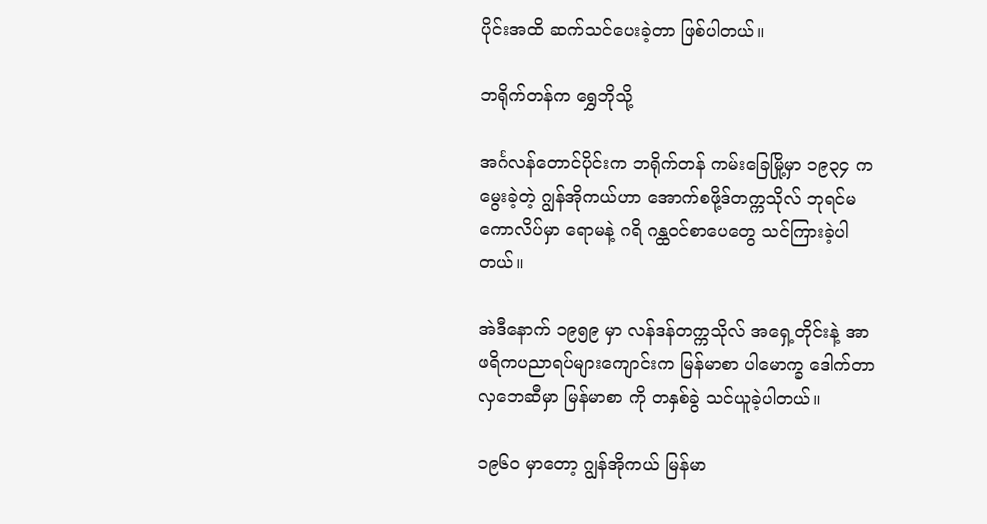ပိုင်းအထိ ဆက်သင်ပေးခဲ့တာ ဖြစ်ပါတယ်။

ဘရိုက်တန်က ရွှေဘိုသို့

အင်္ဂလန်တောင်ပိုင်းက ဘရိုက်တန် ကမ်းခြေမြို့မှာ ၁၉၃၄ က မွေးခဲ့တဲ့ ဂျွန်အိုကယ်ဟာ အောက်စဖို့ဒ်တက္ကသိုလ် ဘုရင်မကောလိပ်မှာ ရောမနဲ့ ဂရိ ဂန္ထဝင်စာပေတွေ သင်ကြားခဲ့ပါတယ်။

အဲဒီနောက် ၁၉၅၉ မှာ လန်ဒန်တက္ကသိုလ် အရှေ့တိုင်းနဲ့ အာဖရိကပညာရပ်များကျောင်းက မြန်မာစာ ပါမောက္ခ ဒေါက်တာလှဘေဆီမှာ မြန်မာစာ ကို တနှစ်ခွဲ သင်ယူခဲ့ပါတယ်။

၁၉၆ဝ မှာတော့ ဂျွန်အိုကယ် မြန်မာ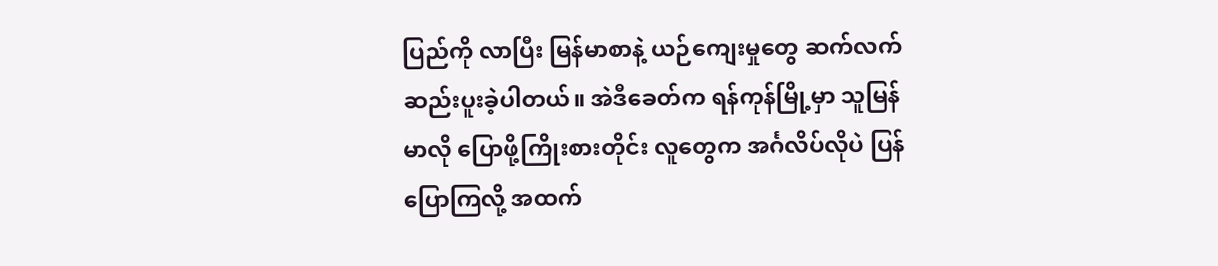ပြည်ကို လာပြီး မြန်မာစာနဲ့ ယဉ်ကျေးမှုတွေ ဆက်လက်ဆည်းပူးခဲ့ပါတယ်။ အဲဒီခေတ်က ရန်ကုန်မြို့မှာ သူမြန်မာလို ပြောဖို့ကြိုးစားတိုင်း လူတွေက အင်္ဂလိပ်လိုပဲ ပြန်ပြောကြလို့ အထက်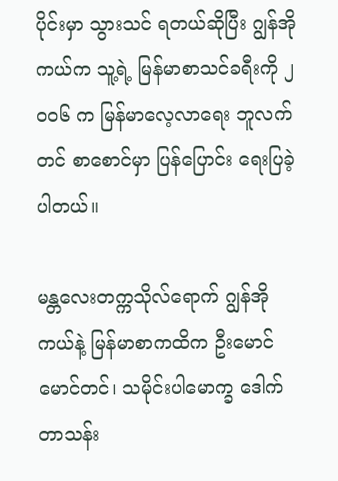ပိုင်းမှာ သွားသင် ရတယ်ဆိုပြီး ဂျွန်အိုကယ်က သူ့ရဲ့ မြန်မာစာသင်ခရီးကို ၂ဝဝ၆ က မြန်မာလေ့လာရေး ဘူလက်တင် စာစောင်မှာ ပြန်ပြောင်း ရေးပြခဲ့ပါတယ်။

မန္တလေးတက္ကသိုလ်ရောက် ဂျွန်အိုကယ်နဲ့ မြန်မာစာကထိက ဦးမောင်မောင်တင်၊ သမိုင်းပါမောက္ခ ဒေါက်တာသန်း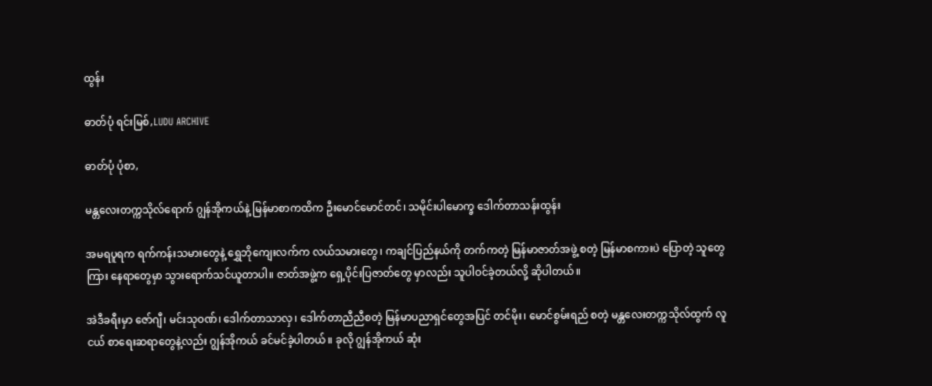ထွန်း

ဓာတ်ပုံ ရင်းမြစ်,LUDU ARCHIVE

ဓာတ်ပုံ ပုံစာ,

မန္တလေးတက္ကသိုလ်ရောက် ဂျွန်အိုကယ်နဲ့ မြန်မာစာကထိက ဦးမောင်မောင်တင်၊ သမိုင်းပါမောက္ခ ဒေါက်တာသန်းထွန်း

အမရပူရက ရက်ကန်းသမားတွေနဲ့ ရွှေဘိုကျေးလက်က လယ်သမားတွေ၊ ကချင်ပြည်နယ်ကို တက်ကတဲ့ မြန်မာဇာတ်အဖွဲ့ စတဲ့ မြန်မာစကားပဲ ပြောတဲ့ သူတွေကြား နေရာတွေမှာ သွားရောက်သင်ယူတာပါ။ ဇာတ်အဖွဲ့က ရှေ့ပိုင်းပြဇာတ်တွေ မှာလည်း သူပါဝင်ခဲ့တယ်လို့ ဆိုပါတယ်။

အဲဒီခရီးမှာ ဇော်ဂျီ၊ မင်းသုဝဏ်၊ ဒေါက်တာသာလှ၊ ဒေါက်တာညီညီစတဲ့ မြန်မာပညာရှင်တွေအပြင် တင်မိုး၊ မောင်စွမ်းရည် စတဲ့ မန္တလေးတက္ကသိုလ်ထွက် လူငယ် စာရေးဆရာတွေနဲ့လည်း ဂျွန်အိုကယ် ခင်မင်ခဲ့ပါတယ်။ ခုလို ဂျွန်အိုကယ် ဆုံး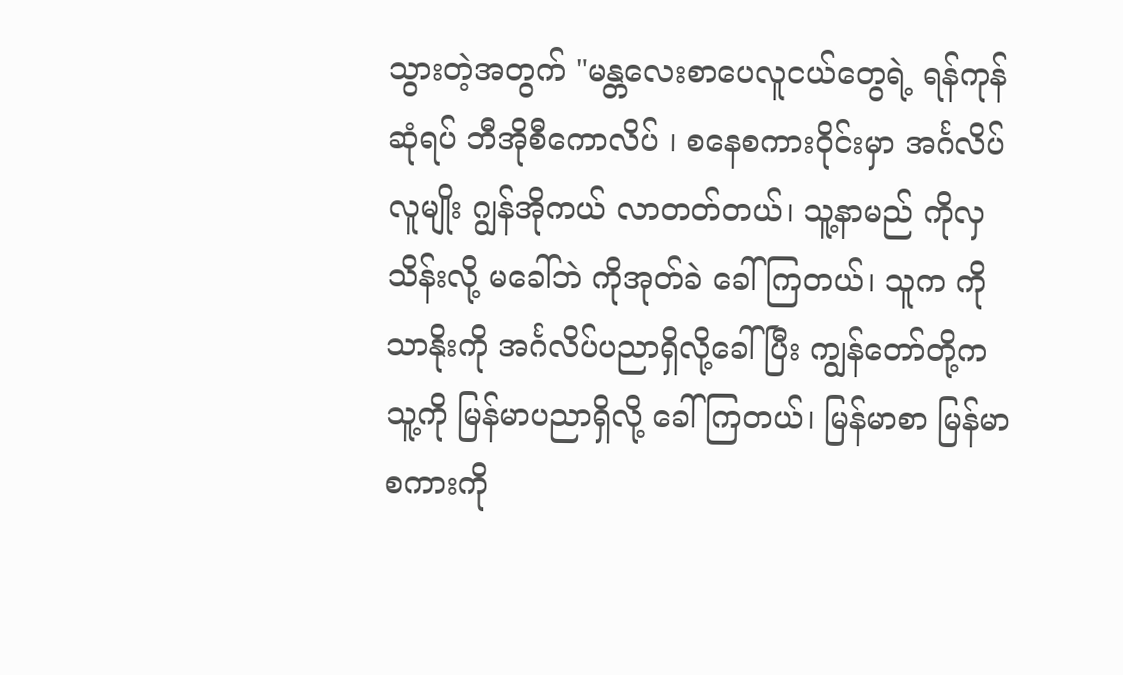သွားတဲ့အတွက် "မန္တလေးစာပေလူငယ်တွေရဲ့ ရန်ကုန်ဆုံရပ် ဘီအိုစီကောလိပ် ၊ စနေစကားဝိုင်းမှာ အင်္ဂလိပ် လူမျိုး ဂျွန်အိုကယ် လာတတ်တယ်၊ သူ့နာမည် ကိုလှသိန်းလို့ မခေါ်ဘဲ ကိုအုတ်ခဲ ခေါ်ကြတယ်၊ သူက ကိုသာနိုးကို အင်္ဂလိပ်ပညာရှိလို့ခေါ်ပြီး ကျွန်တော်တို့က သူ့ကို မြန်မာပညာရှိလို့ ခေါ်ကြတယ်၊ မြန်မာစာ မြန်မာစကားကို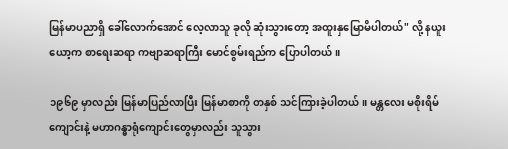မြန်မာပညာရှိ ခေါ်လောက်အောင် လေ့လာသူ ခုလို ဆုံးသွားတော့ အထူးနှမြောမိပါတယ်" လို့ နယူးယော့က စာရေးဆရာ ကဗျာဆရာကြီး မောင်စွမ်းရည်က ပြောပါတယ်။

၁၉၆၉ မှာလည်း မြန်မာပြည်လာပြီး မြန်မာစာကို တနှစ် သင်ကြားခဲ့ပါတယ်။ မန္တလေး မစိုးရိမ်ကျောင်းနဲ့ မဟာဂန္ဓာရုံကျောင်းတွေမှာလည်း သူသွား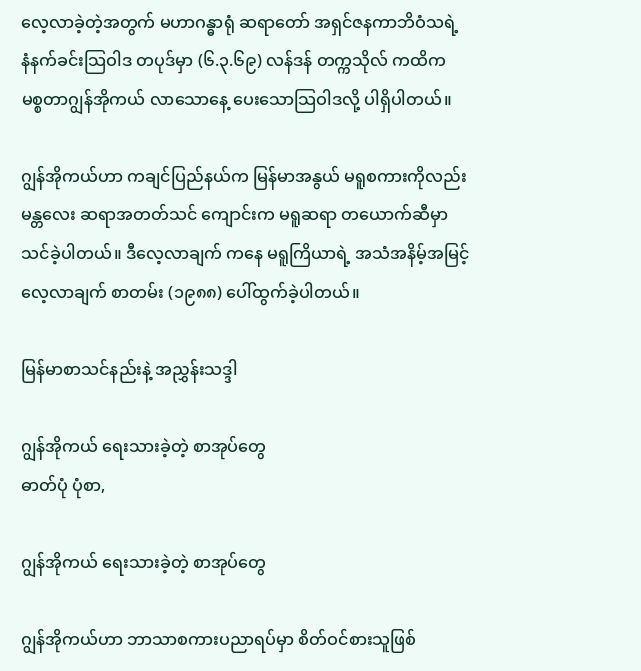လေ့လာခဲ့တဲ့အတွက် မဟာဂန္ဓာရုံ ဆရာတော် အရှင်ဇနကာဘိဝံသရဲ့ နံနက်ခင်းသြဝါဒ တပုဒ်မှာ (၆.၃.၆၉) လန်ဒန် တက္ကသိုလ် ကထိက မစ္စတာဂျွန်အိုကယ် လာသောနေ့ ပေးသောသြဝါဒလို့ ပါရှိပါတယ်။

ဂျွန်အိုကယ်ဟာ ကချင်ပြည်နယ်က မြန်မာအနွယ် မရူစကားကိုလည်း မန္တလေး ဆရာအတတ်သင် ကျောင်းက မရူဆရာ တယောက်ဆီမှာ သင်ခဲ့ပါတယ်။ ဒီလေ့လာချက် ကနေ မရူကြိယာရဲ့ အသံအနိမ့်အမြင့် လေ့လာချက် စာတမ်း (၁၉၈၈) ပေါ်ထွက်ခဲ့ပါတယ်။

မြန်မာစာသင်နည်းနဲ့ အညွှန်းသဒ္ဒါ

ဂျွန်အိုကယ် ရေးသားခဲ့တဲ့ စာအုပ်တွေ
ဓာတ်ပုံ ပုံစာ,

ဂျွန်အိုကယ် ရေးသားခဲ့တဲ့ စာအုပ်တွေ

ဂျွန်အိုကယ်ဟာ ဘာသာစကားပညာရပ်မှာ စိတ်ဝင်စားသူဖြစ်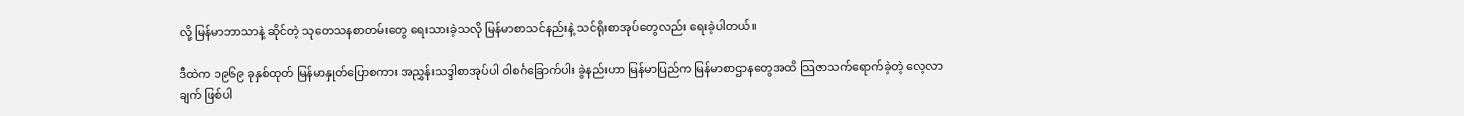လို့ မြန်မာဘာသာနဲ့ ဆိုင်တဲ့ သုတေသနစာတမ်းတွေ ရေးသားခဲ့သလို မြန်မာစာသင်နည်းနဲ့ သင်ရိုးစာအုပ်တွေလည်း ရေးခဲ့ပါတယ်။

ဒီထဲက ၁၉၆၉ ခုနှစ်ထုတ် မြန်မာနှုတ်ပြောစကား အညွှန်းသဒ္ဒါစာအုပ်ပါ ဝါစင်္ဂခြောက်ပါး ခွဲနည်းဟာ မြန်မာပြည်က မြန်မာစာဌာနတွေအထိ သြဇာသက်ရောက်ခဲ့တဲ့ လေ့လာချက် ဖြစ်ပါ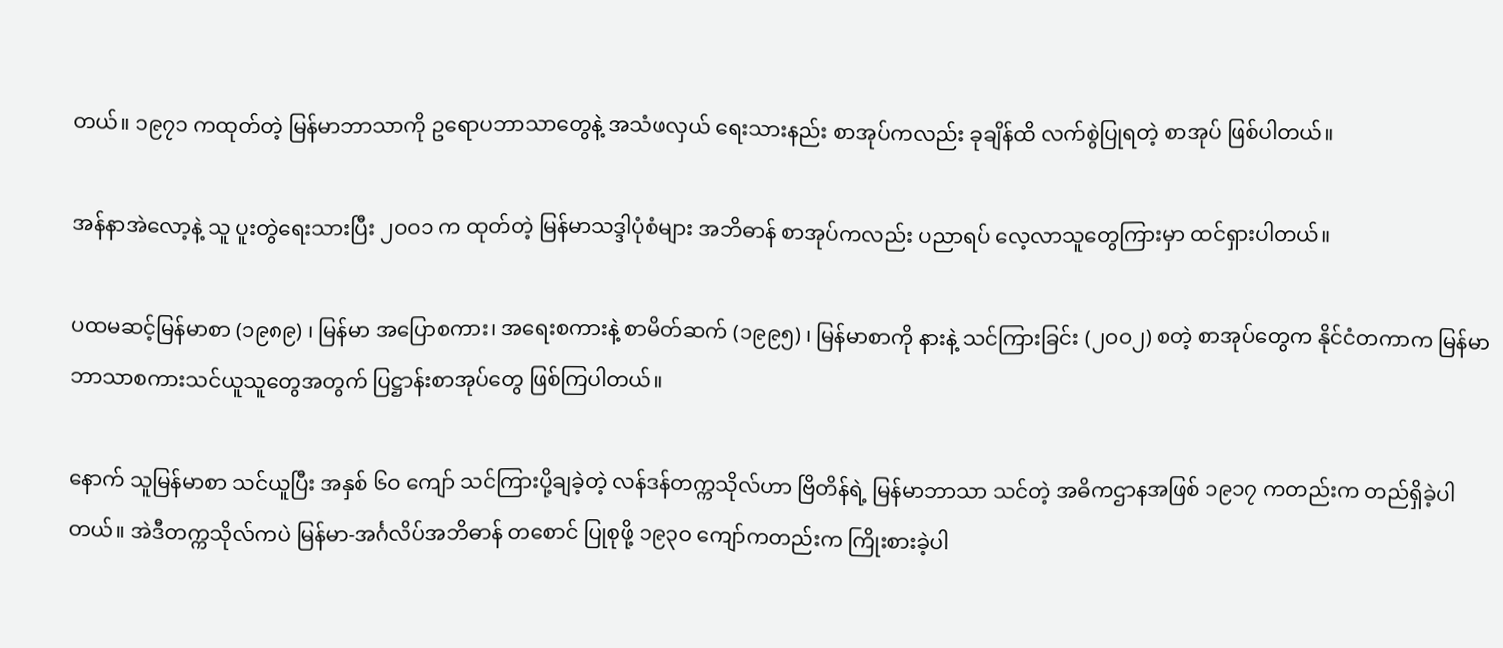တယ်။ ၁၉၇၁ ကထုတ်တဲ့ မြန်မာဘာသာကို ဥရောပဘာသာတွေနဲ့ အသံဖလှယ် ရေးသားနည်း စာအုပ်ကလည်း ခုချိန်ထိ လက်စွဲပြုရတဲ့ စာအုပ် ဖြစ်ပါတယ်။

အန်နာအဲလော့နဲ့ သူ ပူးတွဲရေးသားပြီး ၂ဝဝ၁ က ထုတ်တဲ့ မြန်မာသဒ္ဒါပုံစံများ အဘိဓာန် စာအုပ်ကလည်း ပညာရပ် လေ့လာသူတွေကြားမှာ ထင်ရှားပါတယ်။

ပထမဆင့်မြန်မာစာ (၁၉၈၉) ၊ မြန်မာ အပြောစကား၊ အရေးစကားနဲ့ စာမိတ်ဆက် (၁၉၉၅) ၊ မြန်မာစာကို နားနဲ့ သင်ကြားခြင်း (၂ဝဝ၂) စတဲ့ စာအုပ်တွေက နိုင်ငံတကာက မြန်မာဘာသာစကားသင်ယူသူတွေအတွက် ပြဋ္ဌာန်းစာအုပ်တွေ ဖြစ်ကြပါတယ်။

နောက် သူမြန်မာစာ သင်ယူပြီး အနှစ် ၆ဝ ကျော် သင်ကြားပို့ချခဲ့တဲ့ လန်ဒန်တက္ကသိုလ်ဟာ ဗြိတိန်ရဲ့ မြန်မာဘာသာ သင်တဲ့ အဓိကဌာနအဖြစ် ၁၉၁၇ ကတည်းက တည်ရှိခဲ့ပါတယ်။ အဲဒီတက္ကသိုလ်ကပဲ မြန်မာ-အင်္ဂလိပ်အဘိဓာန် တစောင် ပြုစုဖို့ ၁၉၃ဝ ကျော်ကတည်းက ကြိုးစားခဲ့ပါ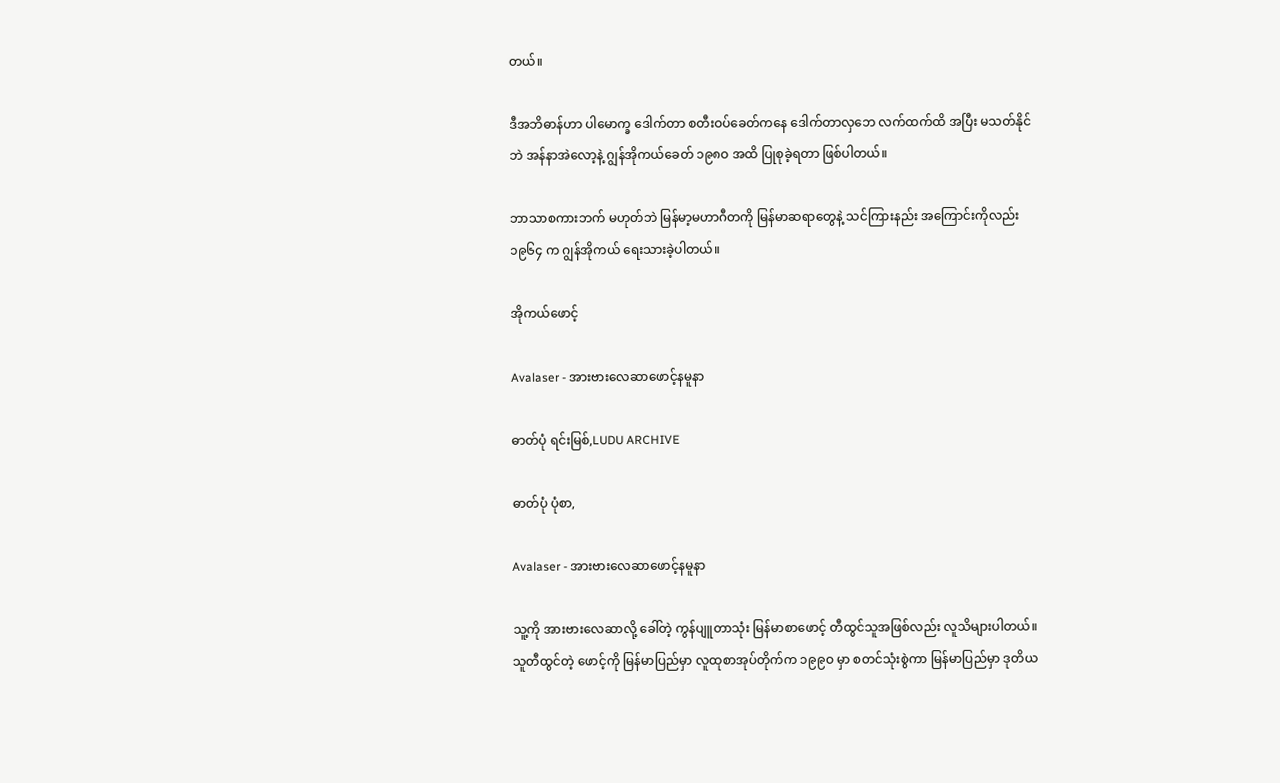တယ်။

ဒီအဘိဓာန်ဟာ ပါမောက္ခ ဒေါက်တာ စတီးဝပ်ခေတ်ကနေ ဒေါက်တာလှဘေ လက်ထက်ထိ အပြီး မသတ်နိုင်ဘဲ အန်နာအဲလော့နဲ့ ဂျွန်အိုကယ်ခေတ် ၁၉၈ဝ အထိ ပြုစုခဲ့ရတာ ဖြစ်ပါတယ်။

ဘာသာစကားဘက် မဟုတ်ဘဲ မြန်မာ့မဟာဂီတကို မြန်မာဆရာတွေနဲ့ သင်ကြားနည်း အကြောင်းကိုလည်း ၁၉၆၄ က ဂျွန်အိုကယ် ရေးသားခဲ့ပါတယ်။

အိုကယ်ဖောင့်

Avalaser - အားဗားလေဆာဖောင့်နမူနာ

ဓာတ်ပုံ ရင်းမြစ်,LUDU ARCHIVE

ဓာတ်ပုံ ပုံစာ,

Avalaser - အားဗားလေဆာဖောင့်နမူနာ

သူ့ကို အားဗားလေဆာလို့ ခေါ်တဲ့ ကွန်ပျူတာသုံး မြန်မာစာဖောင့် တီထွင်သူအဖြစ်လည်း လူသိများပါတယ်။ သူတီထွင်တဲ့ ဖောင့်ကို မြန်မာပြည်မှာ လူထုစာအုပ်တိုက်က ၁၉၉ဝ မှာ စတင်သုံးစွဲကာ မြန်မာပြည်မှာ ဒုတိယ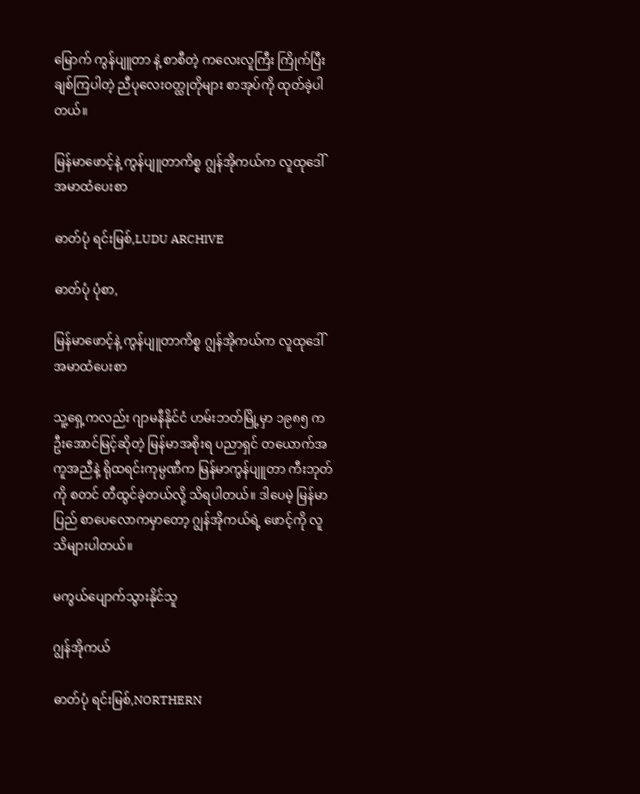မြောက် ကွန်ပျူတာ နဲ့ စာစီတဲ့ ကလေးလူကြီး ကြိုက်ပြီး ချစ်ကြပါတဲ့ ညီပုလေးဝတ္ထုတိုများ စာအုပ်ကို ထုတ်ခဲ့ပါတယ်။

မြန်မာဖောင့်နဲ့ ကွန်ပျူတာကိစ္စ ဂျွန်အိုကယ်က လူထုဒေါ်အမာထံပေးစာ

ဓာတ်ပုံ ရင်းမြစ်,LUDU ARCHIVE

ဓာတ်ပုံ ပုံစာ,

မြန်မာဖောင့်နဲ့ ကွန်ပျူတာကိစ္စ ဂျွန်အိုကယ်က လူထုဒေါ်အမာထံပေးစာ

သူ့ရှေ့ကလည်း ဂျာမနီနိုင်ငံ ဟမ်းဘတ်မြို့မှာ ၁၉၈၅ က ဦးအောင်မြင့်ဆိုတဲ့ မြန်မာအစိုးရ ပညာရှင် တယောက်အကူအညီနဲ့ ရိုထရင်းကုမ္ပဏီက မြန်မာကွန်ပျူတာ ကီးဘုတ်ကို စတင် တီထွင်ခဲ့တယ်လို့ သိရပါတယ်။ ဒါပေမဲ့ မြန်မာပြည် စာပေလောကမှာတော့ ဂျွန်အိုကယ်ရဲ့ ဖောင့်ကို လူသိများပါတယ်။

မကွယ်ပျောက်သွားနိုင်သူ

ဂျွန်အိုကယ်

ဓာတ်ပုံ ရင်းမြစ်,NORTHERN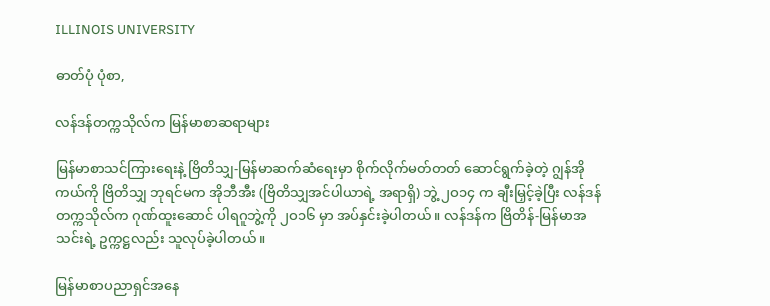ILLINOIS UNIVERSITY

ဓာတ်ပုံ ပုံစာ,

လန်ဒန်တက္ကသိုလ်က မြန်မာစာဆရာများ

မြန်မာစာသင်ကြားရေးနဲ့ ဗြိတိသျှ-မြန်မာဆက်ဆံရေးမှာ စိုက်လိုက်မတ်တတ် ဆောင်ရွက်ခဲ့တဲ့ ဂျွန်အိုကယ်ကို ဗြိတိသျှ ဘုရင်မက အိုဘီအီး (ဗြိတိသျှအင်ပါယာရဲ့ အရာရှိ) ဘွဲ့ ၂ဝ၁၄ က ချီးမြှင့်ခဲ့ပြီး လန်ဒန်တက္ကသိုလ်က ဂုဏ်ထူးဆောင် ပါရဂူဘွဲ့ကို ၂ဝ၁၆ မှာ အပ်နှင်းခဲ့ပါတယ်။ လန်ဒန်က ဗြိတိန်-မြန်မာအသင်းရဲ့ ဥက္ကဋ္ဌလည်း သူလုပ်ခဲ့ပါတယ်။

မြန်မာစာပညာရှင်အနေ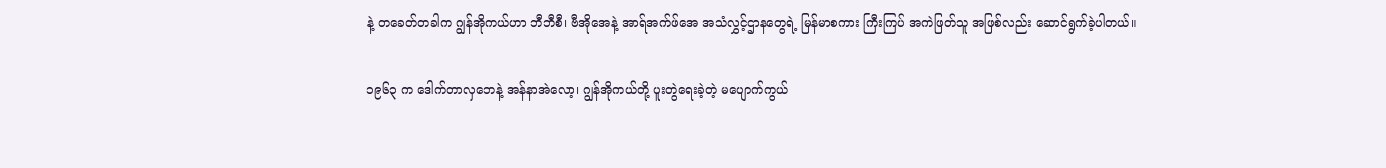နဲ့ တခေတ်တခါက ဂျွန်အိုကယ်ဟာ ဘီဘီစီ၊ ဗီအိုအေနဲ့ အာရ်အက်ဖ်အေ အသံလွှင့်ဌာနတွေရဲ့ မြန်မာစကား ကြီးကြပ် အကဲဖြတ်သူ အဖြစ်လည်း ဆောင်ရွက်ခဲ့ပါတယ်။

၁၉၆၃ က ဒေါက်တာလှဘေနဲ့ အန်နာအဲလော့၊ ဂျွန်အိုကယ်တို့ ပူးတွဲရေးခဲ့တဲ့ မပျောက်ကွယ်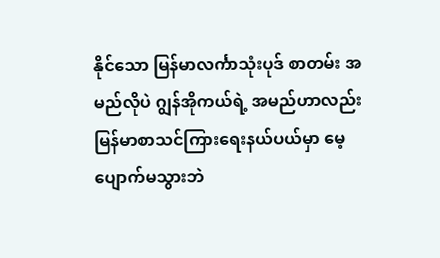နိုင်သော မြန်မာလင်္ကာသုံးပုဒ် စာတမ်း အမည်လိုပဲ ဂျွန်အိုကယ်ရဲ့ အမည်ဟာလည်း မြန်မာစာသင်ကြားရေးနယ်ပယ်မှာ မေ့ပျောက်မသွားဘဲ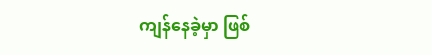ကျန်နေခဲ့မှာ ဖြစ်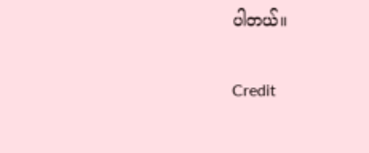ပါတယ်။

Credit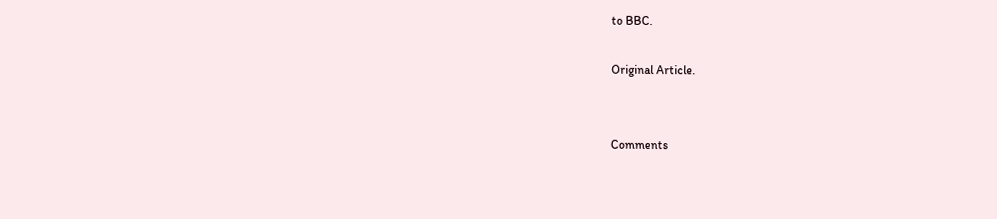to BBC.

Original Article.


Comments